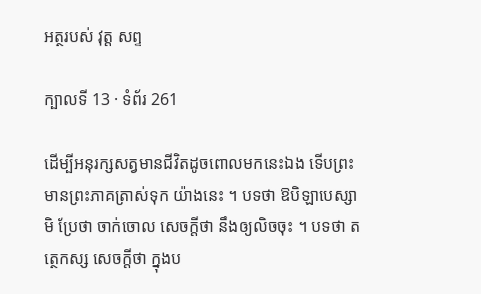អត្ថរបស់ វុត្ត សព្ទ

ក្បាលទី 13 · ទំព័រ 261

ដើម្បីអនុរក្សសត្វមានជីវិតដូចពោលមកនេះឯង ទើបព្រះមានព្រះភាគត្រាស់ទុក យ៉ាងនេះ ។ បទថា ឱបិឡាបេស្សាមិ ប្រែថា ចាក់ចោល សេចក្តីថា នឹងឲ្យលិចចុះ ។ បទថា តត្ថេកស្ស សេចក្តីថា ក្នុងប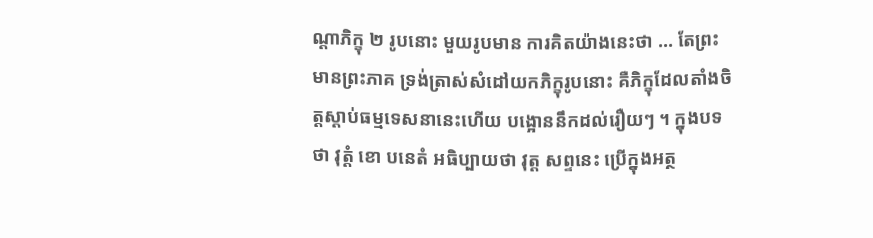ណ្តាភិក្ខុ ២ រូបនោះ មួយរូបមាន ការគិតយ៉ាងនេះថា … តែព្រះមានព្រះភាគ ទ្រង់ត្រាស់សំដៅយកភិក្ខុរូបនោះ គឺភិក្ខុដែលតាំងចិត្តស្តាប់ធម្មទេសនានេះហើយ បង្អោននឹកដល់រឿយៗ ។ ក្នុងបទថា វុត្តំ ខោ បនេតំ អធិប្បាយថា វុត្ត សព្ទនេះ ប្រើក្នុងអត្ថ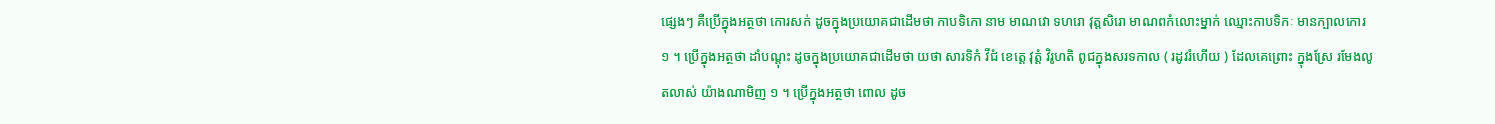ផ្សេងៗ គឺប្រើក្នុងអត្ថថា កោរសក់ ដូចក្នុងប្រយោគជាដើមថា កាបទិកោ នាម មាណវោ ទហរោ វុត្តសិរោ មាណពកំលោះម្នាក់ ឈ្មោះកាបទិកៈ មានក្បាលកោរ ១ ។ ប្រើក្នុងអត្ថថា ដាំបណ្តុះ ដូចក្នុងប្រយោគជាដើមថា យថា សារទិកំ វីជំ ខេត្តេ វុត្តំ វិរូហតិ ពូជក្នុងសរទកាល ( រដូវរំហើយ ) ដែលគេព្រោះ ក្នុងស្រែ រមែងលូតលាស់ យ៉ាងណាមិញ ១ ។ ប្រើក្នុងអត្ថថា ពោល ដូច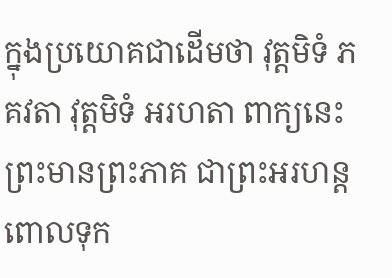ក្នុងប្រយោគជាដើមថា វុត្តមិទំ ភគវតា វុត្តមិទំ អរហតា ពាក្យនេះ ព្រះមានព្រះភាគ ជាព្រះអរហន្តពោលទុក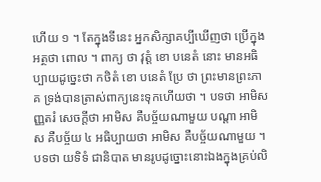ហើយ ១ ។ តែក្នុងទីនេះ អ្នកសិក្សាគប្បីឃើញថា ប្រើក្នុងអត្ថថា ពោល ។ ពាក្យ ថា វុត្តំ ខោ បនេតំ នោះ មានអធិប្បាយដូច្នេះថា កថិតំ ខោ បនេតំ ប្រែ ថា ព្រះមានព្រះភាគ ទ្រង់បានត្រាស់ពាក្យនេះទុកហើយថា ។ បទថា អាមិសញ្ញតរំ សេចក្តីថា អាមិស គឺបច្ច័យណាមួយ បណ្តា អាមិស គឺបច្ច័យ ៤ អធិប្បាយថា អាមិស គឺបច្ច័យណាមួយ ។ បទថា យទិទំ ជានិបាត មានរូបដូច្នោះនោះឯងក្នុងគ្រប់លិ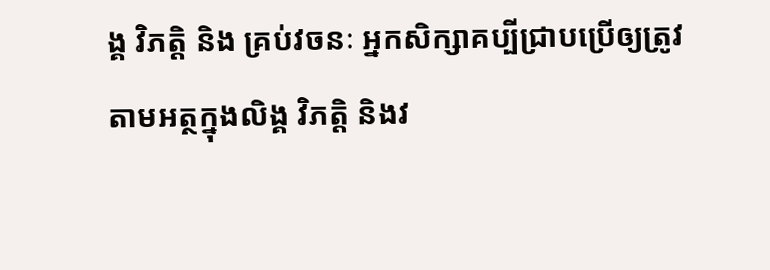ង្គ វិភត្តិ និង គ្រប់វចនៈ អ្នកសិក្សាគប្បីជ្រាបប្រើឲ្យត្រូវតាមអត្ថក្នុងលិង្គ វិភត្តិ និងវ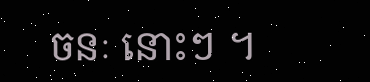ចនៈ នោះៗ ។